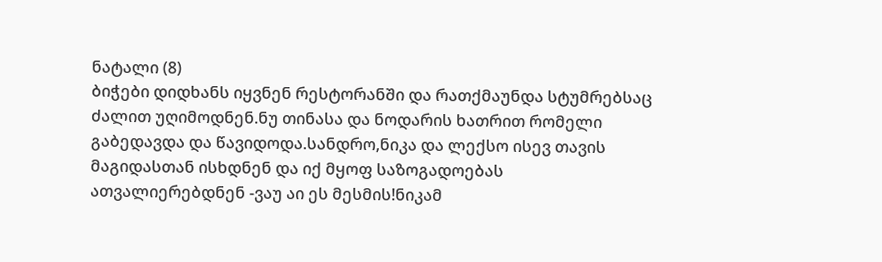ნატალი (8)
ბიჭები დიდხანს იყვნენ რესტორანში და რათქმაუნდა სტუმრებსაც ძალით უღიმოდნენ.ნუ თინასა და ნოდარის ხათრით რომელი გაბედავდა და წავიდოდა.სანდრო,ნიკა და ლექსო ისევ თავის მაგიდასთან ისხდნენ და იქ მყოფ საზოგადოებას ათვალიერებდნენ -ვაუ აი ეს მესმის!ნიკამ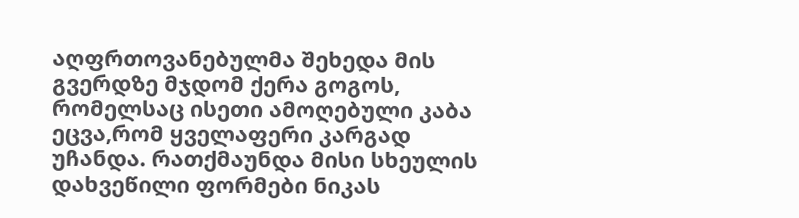აღფრთოვანებულმა შეხედა მის გვერდზე მჯდომ ქერა გოგოს, რომელსაც ისეთი ამოღებული კაბა ეცვა,რომ ყველაფერი კარგად უჩანდა. რათქმაუნდა მისი სხეულის დახვეწილი ფორმები ნიკას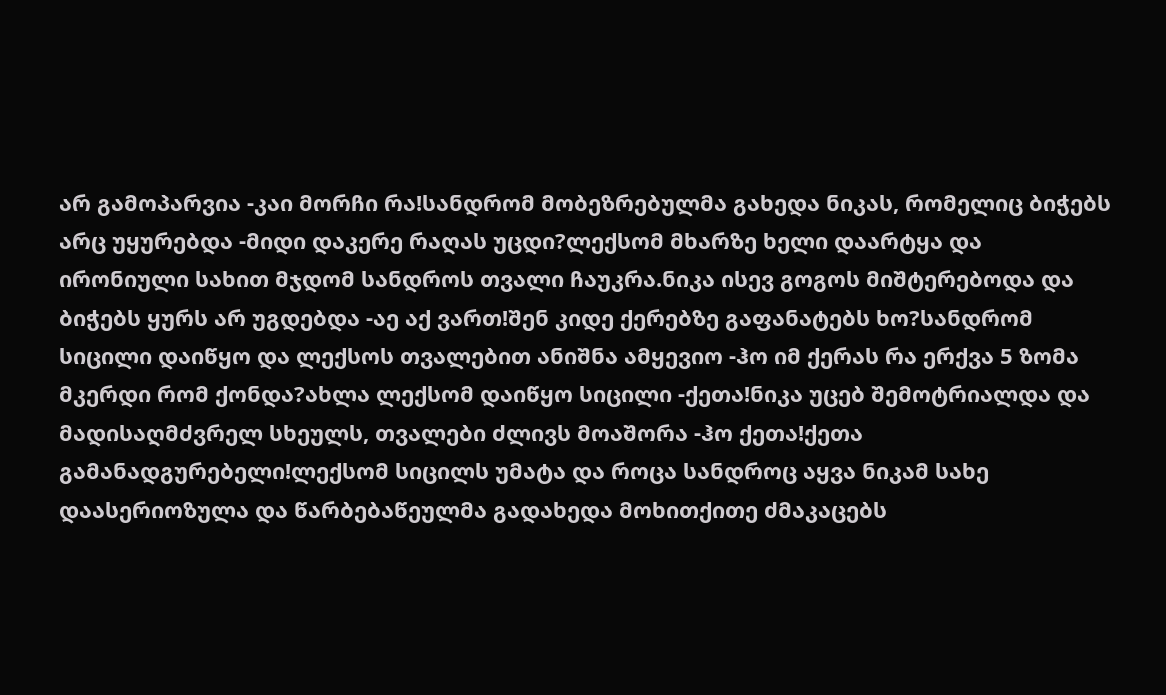არ გამოპარვია -კაი მორჩი რა!სანდრომ მობეზრებულმა გახედა ნიკას, რომელიც ბიჭებს არც უყურებდა -მიდი დაკერე რაღას უცდი?ლექსომ მხარზე ხელი დაარტყა და ირონიული სახით მჯდომ სანდროს თვალი ჩაუკრა.ნიკა ისევ გოგოს მიშტერებოდა და ბიჭებს ყურს არ უგდებდა -აე აქ ვართ!შენ კიდე ქერებზე გაფანატებს ხო?სანდრომ სიცილი დაიწყო და ლექსოს თვალებით ანიშნა ამყევიო -ჰო იმ ქერას რა ერქვა 5 ზომა მკერდი რომ ქონდა?ახლა ლექსომ დაიწყო სიცილი -ქეთა!ნიკა უცებ შემოტრიალდა და მადისაღმძვრელ სხეულს, თვალები ძლივს მოაშორა -ჰო ქეთა!ქეთა გამანადგურებელი!ლექსომ სიცილს უმატა და როცა სანდროც აყვა ნიკამ სახე დაასერიოზულა და წარბებაწეულმა გადახედა მოხითქითე ძმაკაცებს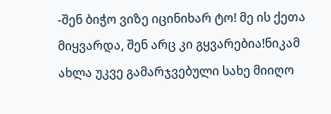-შენ ბიჭო ვიზე იცინიხარ ტო! მე ის ქეთა მიყვარდა, შენ არც კი გყვარებია!ნიკამ ახლა უკვე გამარჯვებული სახე მიიღო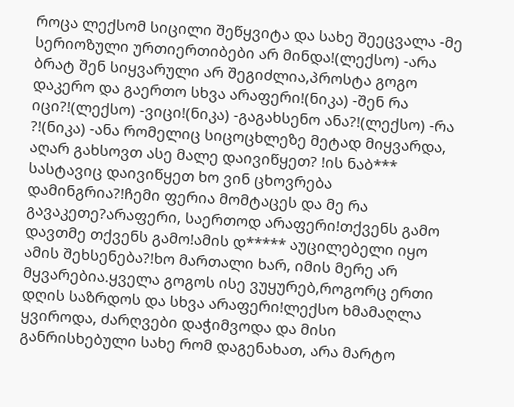როცა ლექსომ სიცილი შეწყვიტა და სახე შეეცვალა -მე სერიოზული ურთიერთიბები არ მინდა!(ლექსო) -არა ბრატ შენ სიყვარული არ შეგიძლია,პროსტა გოგო დაკერო და გაერთო სხვა არაფერი!(ნიკა) -შენ რა იცი?!(ლექსო) -ვიცი!(ნიკა) -გაგახსენო ანა?!(ლექსო) -რა ?!(ნიკა) -ანა რომელიც სიცოცხლეზე მეტად მიყვარდა, აღარ გახსოვთ ასე მალე დაივიწყეთ? !ის ნაბ*** სასტავიც დაივიწყეთ ხო ვინ ცხოვრება დამინგრია?!ჩემი ფერია მომტაცეს და მე რა გავაკეთე?არაფერი, საერთოდ არაფერი!თქვენს გამო დავთმე თქვენს გამო!ამის დ***** აუცილებელი იყო ამის შეხსენება?!ხო მართალი ხარ, იმის მერე არ მყვარებია.ყველა გოგოს ისე ვუყურებ,როგორც ერთი დღის საზრდოს და სხვა არაფერი!ლექსო ხმამაღლა ყვიროდა, ძარღვები დაჭიმვოდა და მისი განრისხებული სახე რომ დაგენახათ, არა მარტო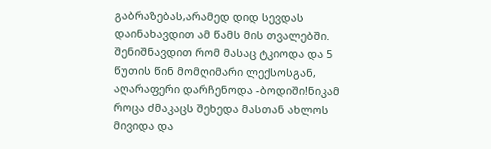გაბრაზებას,არამედ დიდ სევდას დაინახავდით ამ წამს მის თვალებში. შენიშნავდით რომ მასაც ტკიოდა და 5 წუთის წინ მომღიმარი ლექსოსგან, აღარაფერი დარჩენოდა -ბოდიში!ნიკამ როცა ძმაკაცს შეხედა მასთან ახლოს მივიდა და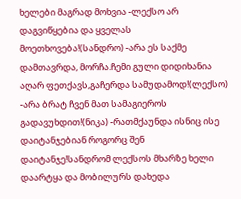ხელები მაგრად მოხვია -ლექსო არ დაგვიწყებია და ყველას მოეთხოვება!(სანდრო) -არა ეს საქმე დამთავრდა, მორჩა.ჩემი გული დიდიხანია აღარ ფეთქავს,გაჩერდა სამუდამოდ!(ლექსო) -არა ბრატ ჩვენ მათ სამაგიეროს გადავუხდით!(ნიკა) -რათმქაუნდა ისნიც ისე დაიტანჯებიან როგორც შენ დაიტანჯე!სანდრომ ლექსოს მხარზე ხელი დაარტყა და მობილურს დახედა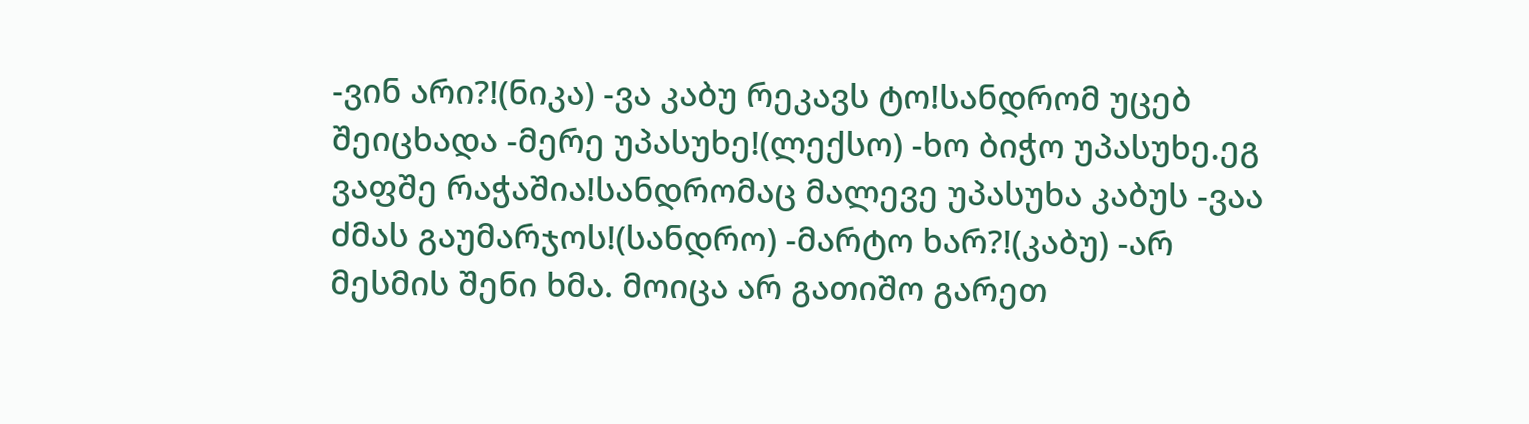-ვინ არი?!(ნიკა) -ვა კაბუ რეკავს ტო!სანდრომ უცებ შეიცხადა -მერე უპასუხე!(ლექსო) -ხო ბიჭო უპასუხე.ეგ ვაფშე რაჭაშია!სანდრომაც მალევე უპასუხა კაბუს -ვაა ძმას გაუმარჯოს!(სანდრო) -მარტო ხარ?!(კაბუ) -არ მესმის შენი ხმა. მოიცა არ გათიშო გარეთ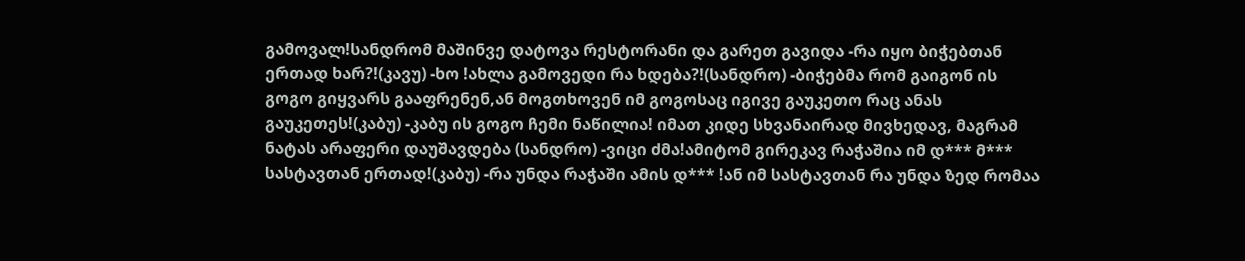გამოვალ!სანდრომ მაშინვე დატოვა რესტორანი და გარეთ გავიდა -რა იყო ბიჭებთან ერთად ხარ?!(კავუ) -ხო !ახლა გამოვედი რა ხდება?!(სანდრო) -ბიჭებმა რომ გაიგონ ის გოგო გიყვარს გააფრენენ,ან მოგთხოვენ იმ გოგოსაც იგივე გაუკეთო რაც ანას გაუკეთეს!(კაბუ) -კაბუ ის გოგო ჩემი ნაწილია! იმათ კიდე სხვანაირად მივხედავ, მაგრამ ნატას არაფერი დაუშავდება (სანდრო) -ვიცი ძმა!ამიტომ გირეკავ რაჭაშია იმ დ*** მ*** სასტავთან ერთად!(კაბუ) -რა უნდა რაჭაში ამის დ*** !ან იმ სასტავთან რა უნდა ზედ რომაა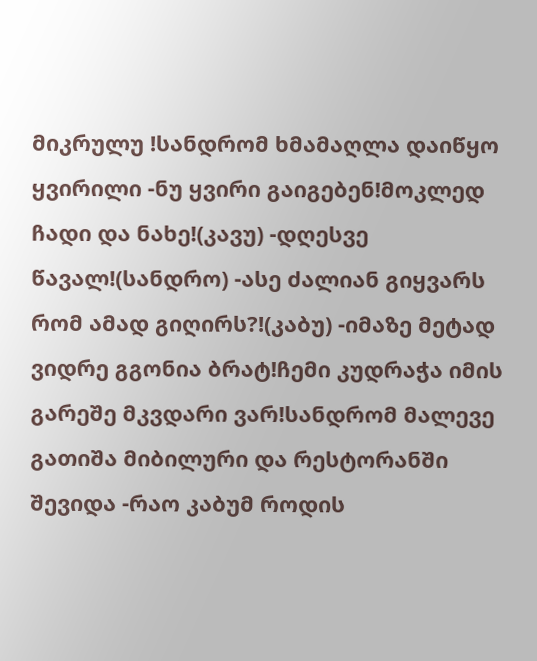მიკრულუ !სანდრომ ხმამაღლა დაიწყო ყვირილი -ნუ ყვირი გაიგებენ!მოკლედ ჩადი და ნახე!(კავუ) -დღესვე წავალ!(სანდრო) -ასე ძალიან გიყვარს რომ ამად გიღირს?!(კაბუ) -იმაზე მეტად ვიდრე გგონია ბრატ!ჩემი კუდრაჭა იმის გარეშე მკვდარი ვარ!სანდრომ მალევე გათიშა მიბილური და რესტორანში შევიდა -რაო კაბუმ როდის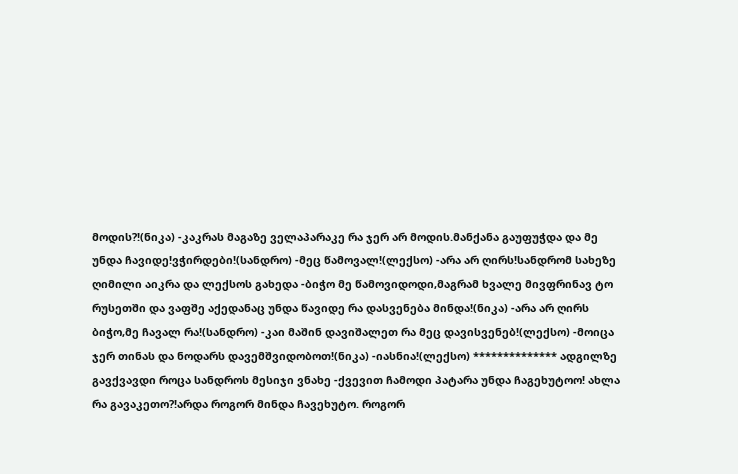მოდის?!(ნიკა) -კაკრას მაგაზე ველაპარაკე რა ჯერ არ მოდის.მანქანა გაუფუჭდა და მე უნდა ჩავიდე!ვჭირდები!(სანდრო) -მეც წამოვალ!(ლექსო) -არა არ ღირს!სანდრომ სახეზე ღიმილი აიკრა და ლექსოს გახედა -ბიჭო მე წამოვიდოდი,მაგრამ ხვალე მივფრინავ ტო რუსეთში და ვაფშე აქედანაც უნდა წავიდე რა დასვენება მინდა!(ნიკა) -არა არ ღირს ბიჭო,მე ჩავალ რა!(სანდრო) -კაი მაშინ დავიშალეთ რა მეც დავისვენებ!(ლექსო) -მოიცა ჯერ თინას და ნოდარს დავემშვიდობოთ!(ნიკა) -იასნია!(ლექსო) ************** ადგილზე გავქვავდი როცა სანდროს მესიჯი ვნახე -ქვევით ჩამოდი პატარა უნდა ჩაგეხუტოო! ახლა რა გავაკეთო?!არდა როგორ მინდა ჩავეხუტო. როგორ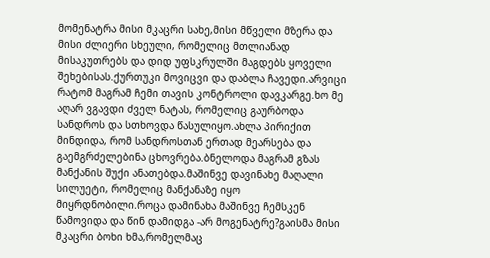მომენატრა მისი მკაცრი სახე,მისი მწველი მზერა და მისი ძლიერი სხეული, რომელიც მთლიანად მისაკუთრებს და დიდ უფსკრულში მაგდებს ყოველი შეხებისას.ქურთუკი მოვიცვი და დაბლა ჩავედი.არვიცი რატომ მაგრამ ჩემი თავის კონტროლი დავკარგე.ხო მე აღარ ვგავდი ძველ ნატას, რომელიც გაურბოდა სანდროს და სთხოვდა წასულიყო.ახლა პირიქით მინდიდა, რომ სანდროსთან ერთად მეარსება და გაემგრძელებინა ცხოვრება.ბნელოდა მაგრამ გზას მანქანის შუქი ანათებდა.მაშინვე დავინახე მაღალი სილუეტი, რომელიც მანქანაზე იყო მიყრდნობილი.როცა დამინახა მაშინვე ჩემსკენ წამოვიდა და წინ დამიდგა -არ მოგენატრე?გაისმა მისი მკაცრი ბოხი ხმა,რომელმაც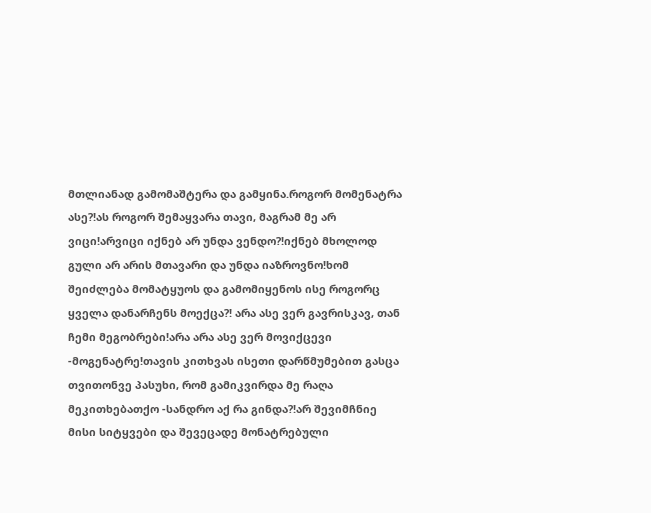მთლიანად გამომაშტერა და გამყინა.როგორ მომენატრა ასე?!ას როგორ შემაყვარა თავი, მაგრამ მე არ ვიცი!არვიცი იქნებ არ უნდა ვენდო?!იქნებ მხოლოდ გული არ არის მთავარი და უნდა იაზროვნო!ხომ შეიძლება მომატყუოს და გამომიყენოს ისე როგორც ყველა დანარჩენს მოექცა?! არა ასე ვერ გავრისკავ, თან ჩემი მეგობრები!არა არა ასე ვერ მოვიქცევი -მოგენატრე!თავის კითხვას ისეთი დარწმუმებით გასცა თვითონვე პასუხი, რომ გამიკვირდა მე რაღა მეკითხებათქო -სანდრო აქ რა გინდა?!არ შევიმჩნიე მისი სიტყვები და შევეცადე მონატრებული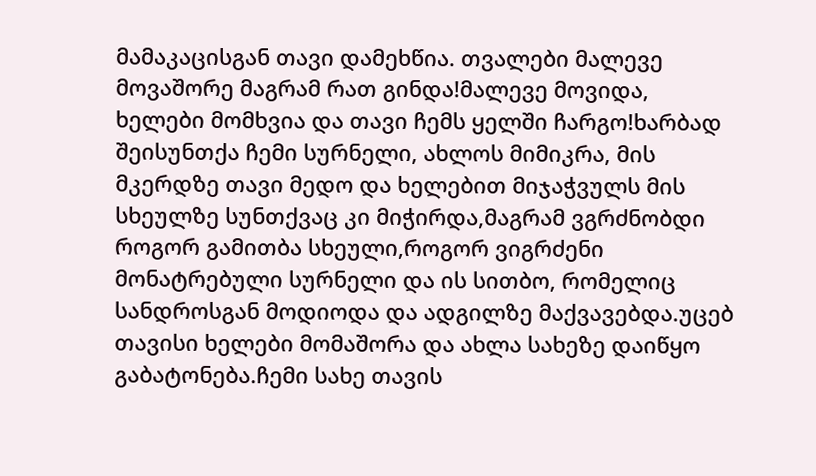მამაკაცისგან თავი დამეხწია. თვალები მალევე მოვაშორე მაგრამ რათ გინდა!მალევე მოვიდა, ხელები მომხვია და თავი ჩემს ყელში ჩარგო!ხარბად შეისუნთქა ჩემი სურნელი, ახლოს მიმიკრა, მის მკერდზე თავი მედო და ხელებით მიჯაჭვულს მის სხეულზე სუნთქვაც კი მიჭირდა,მაგრამ ვგრძნობდი როგორ გამითბა სხეული,როგორ ვიგრძენი მონატრებული სურნელი და ის სითბო, რომელიც სანდროსგან მოდიოდა და ადგილზე მაქვავებდა.უცებ თავისი ხელები მომაშორა და ახლა სახეზე დაიწყო გაბატონება.ჩემი სახე თავის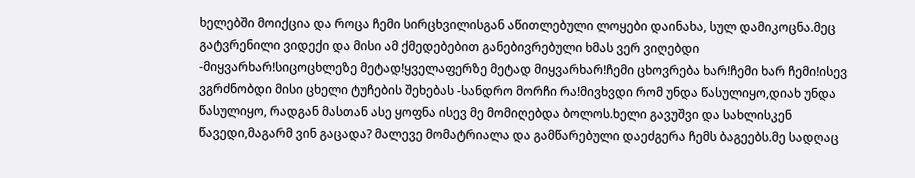ხელებში მოიქცია და როცა ჩემი სირცხვილისგან აწითლებული ლოყები დაინახა, სულ დამიკოცნა.მეც გატვრენილი ვიდექი და მისი ამ ქმედებებით განებივრებული ხმას ვერ ვიღებდი -მიყვარხარ!სიცოცხლეზე მეტად!ყველაფერზე მეტად მიყვარხარ!ჩემი ცხოვრება ხარ!ჩემი ხარ ჩემი!ისევ ვგრძნობდი მისი ცხელი ტუჩების შეხებას -სანდრო მორჩი რა!მივხვდი რომ უნდა წასულიყო,დიახ უნდა წასულიყო, რადგან მასთან ასე ყოფნა ისევ მე მომიღებდა ბოლოს.ხელი გავუშვი და სახლისკენ წავედი,მაგარმ ვინ გაცადა? მალევე მომატრიალა და გამწარებული დაეძგერა ჩემს ბაგეებს.მე სადღაც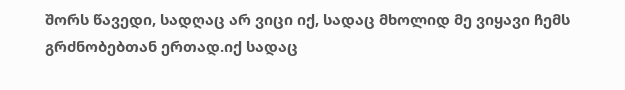შორს წავედი, სადღაც არ ვიცი იქ, სადაც მხოლიდ მე ვიყავი ჩემს გრძნობებთან ერთად.იქ სადაც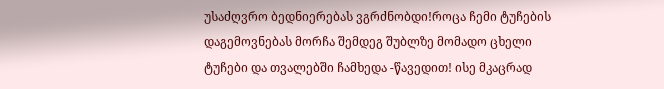უსაძღვრო ბედნიერებას ვგრძნობდი!როცა ჩემი ტუჩების დაგემოვნებას მორჩა შემდეგ შუბლზე მომადო ცხელი ტუჩები და თვალებში ჩამხედა -წავედით! ისე მკაცრად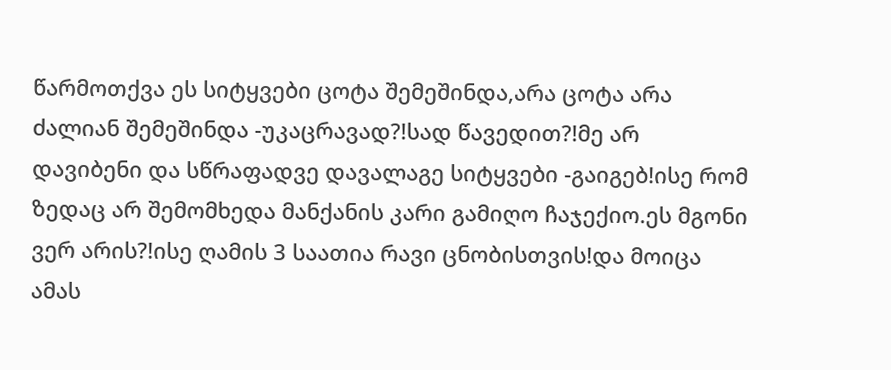წარმოთქვა ეს სიტყვები ცოტა შემეშინდა,არა ცოტა არა ძალიან შემეშინდა -უკაცრავად?!სად წავედით?!მე არ დავიბენი და სწრაფადვე დავალაგე სიტყვები -გაიგებ!ისე რომ ზედაც არ შემომხედა მანქანის კარი გამიღო ჩაჯექიო.ეს მგონი ვერ არის?!ისე ღამის 3 საათია რავი ცნობისთვის!და მოიცა ამას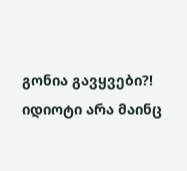გონია გავყვები?! იდიოტი არა მაინც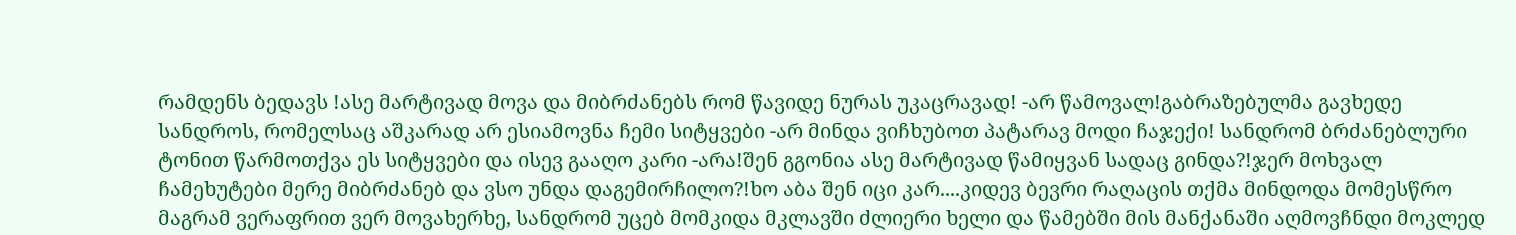რამდენს ბედავს !ასე მარტივად მოვა და მიბრძანებს რომ წავიდე ნურას უკაცრავად! -არ წამოვალ!გაბრაზებულმა გავხედე სანდროს, რომელსაც აშკარად არ ესიამოვნა ჩემი სიტყვები -არ მინდა ვიჩხუბოთ პატარავ მოდი ჩაჯექი! სანდრომ ბრძანებლური ტონით წარმოთქვა ეს სიტყვები და ისევ გააღო კარი -არა!შენ გგონია ასე მარტივად წამიყვან სადაც გინდა?!ჯერ მოხვალ ჩამეხუტები მერე მიბრძანებ და ვსო უნდა დაგემირჩილო?!ხო აბა შენ იცი კარ....კიდევ ბევრი რაღაცის თქმა მინდოდა მომესწრო მაგრამ ვერაფრით ვერ მოვახერხე, სანდრომ უცებ მომკიდა მკლავში ძლიერი ხელი და წამებში მის მანქანაში აღმოვჩნდი მოკლედ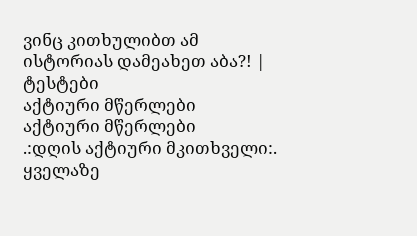ვინც კითხულიბთ ამ ისტორიას დამეახეთ აბა?! |
ტესტები
აქტიური მწერლები
აქტიური მწერლები
.:დღის აქტიური მკითხველი:.
ყველაზე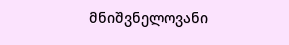მნიშვნელოვანი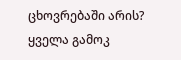ცხოვრებაში არის?
ყველა გამოკ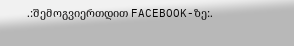.:შემოგვიერთდით FACEBOOK-ზე:.